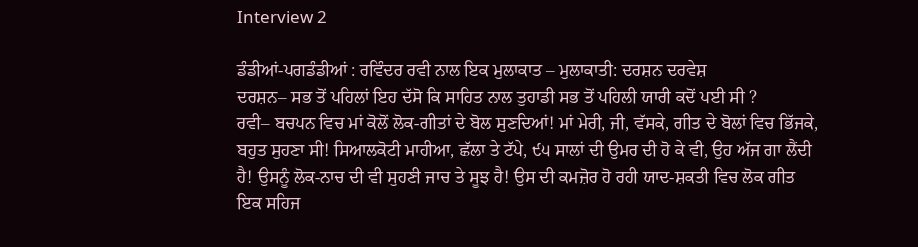Interview 2

ਡੰਡੀਆਂ-ਪਗਡੰਡੀਆਂ : ਰਵਿੰਦਰ ਰਵੀ ਨਾਲ ਇਕ ਮੁਲਾਕਾਤ – ਮੁਲਾਕਾਤੀ: ਦਰਸ਼ਨ ਦਰਵੇਸ਼
ਦਰਸ਼ਨ– ਸਭ ਤੋਂ ਪਹਿਲਾਂ ਇਹ ਦੱਸੋ ਕਿ ਸਾਹਿਤ ਨਾਲ ਤੁਹਾਡੀ ਸਭ ਤੋਂ ਪਹਿਲੀ ਯਾਰੀ ਕਦੋਂ ਪਈ ਸੀ ?
ਰਵੀ– ਬਚਪਨ ਵਿਚ ਮਾਂ ਕੋਲੋਂ ਲੋਕ-ਗੀਤਾਂ ਦੇ ਬੋਲ ਸੁਣਦਿਆਂ! ਮਾਂ ਮੇਰੀ, ਜੀ, ਵੱਸਕੇ, ਗੀਤ ਦੇ ਬੋਲਾਂ ਵਿਚ ਭਿੱਜਕੇ, ਬਹੁਤ ਸੁਹਣਾ ਸੀ! ਸਿਆਲਕੋਟੀ ਮਾਹੀਆ, ਛੱਲਾ ਤੇ ਟੱਪੇ, ੯੫ ਸਾਲਾਂ ਦੀ ਉਮਰ ਦੀ ਹੋ ਕੇ ਵੀ, ਉਹ ਅੱਜ ਗਾ ਲੈਂਦੀ ਹੈ! ਉਸਨੂੰ ਲੋਕ-ਨਾਚ ਦੀ ਵੀ ਸੁਹਣੀ ਜਾਚ ਤੇ ਸੂਝ ਹੈ! ਉਸ ਦੀ ਕਮਜ਼ੋਰ ਹੋ ਰਹੀ ਯਾਦ-ਸ਼ਕਤੀ ਵਿਚ ਲੋਕ ਗੀਤ ਇਕ ਸਹਿਜ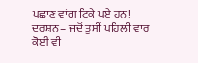ਪਛਾਣ ਵਾਂਗ ਟਿਕੇ ਪਏ ਹਨ!
ਦਰਸ਼ਨ– ਜਦੋਂ ਤੁਸੀਂ ਪਹਿਲੀ ਵਾਰ ਕੋਈ ਵੀ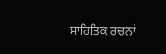ਸਾਹਿਤਿਕ ਰਚਨਾਂ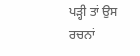ਪੜ੍ਹੀ ਤਾਂ ਉਸ ਰਚਨਾਂ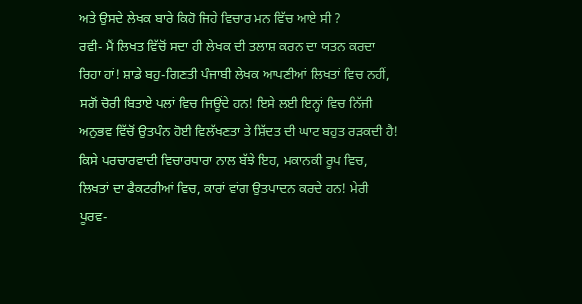ਅਤੇ ਉਸਦੇ ਲੇਖਕ ਬਾਰੇ ਕਿਹੋ ਜਿਹੇ ਵਿਚਾਰ ਮਨ ਵਿੱਚ ਆਏ ਸੀ ?
ਰਵੀ- ਮੈਂ ਲਿਖਤ ਵਿੱਚੋਂ ਸਦਾ ਹੀ ਲੇਖਕ ਦੀ ਤਲਾਸ਼ ਕਰਨ ਦਾ ਯਤਨ ਕਰਦਾ ਰਿਹਾ ਹਾਂ! ਸ਼ਾਡੇ ਬਹੁ-ਗਿਣਤੀ ਪੰਜਾਬੀ ਲੇਖਕ ਆਪਣੀਆਂ ਲਿਖਤਾਂ ਵਿਚ ਨਹੀਂ, ਸਗੋਂ ਚੋਰੀ ਬਿਤਾਏ ਪਲਾਂ ਵਿਚ ਜਿਊਂਦੇ ਹਨ! ਇਸੇ ਲਈ ਇਨ੍ਹਾਂ ਵਿਚ ਨਿੱਜੀ ਅਨੁਭਵ ਵਿੱਚੋਂ ਉਤਪੰਨ ਹੋਈ ਵਿਲੱਖਣਤਾ ਤੇ ਸ਼ਿੱਦਤ ਦੀ ਘਾਟ ਬਹੁਤ ਰੜਕਦੀ ਹੈ! ਕਿਸੇ ਪਰਚਾਰਵਾਦੀ ਵਿਚਾਰਧਾਰਾ ਨਾਲ ਬੱਝੇ ਇਹ, ਮਕਾਨਕੀ ਰੂਪ ਵਿਚ, ਲਿਖਤਾਂ ਦਾ ਫੈਕਟਰੀਆਂ ਵਿਚ, ਕਾਰਾਂ ਵਾਂਗ ਉਤਪਾਦਨ ਕਰਦੇ ਹਨ! ਮੇਰੀ ਪੂਰਵ-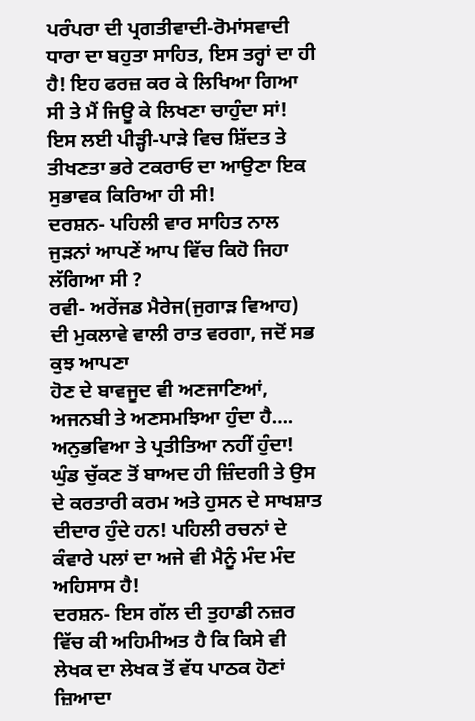ਪਰੰਪਰਾ ਦੀ ਪ੍ਰਗਤੀਵਾਦੀ-ਰੋਮਾਂਸਵਾਦੀ ਧਾਰਾ ਦਾ ਬਹੁਤਾ ਸਾਹਿਤ, ਇਸ ਤਰ੍ਹਾਂ ਦਾ ਹੀ ਹੈ! ਇਹ ਫਰਜ਼ ਕਰ ਕੇ ਲਿਖਿਆ ਗਿਆ ਸੀ ਤੇ ਮੈਂ ਜਿਊ ਕੇ ਲਿਖਣਾ ਚਾਹੁੰਦਾ ਸਾਂ! ਇਸ ਲਈ ਪੀੜ੍ਹੀ-ਪਾੜੇ ਵਿਚ ਸ਼ਿੱਦਤ ਤੇ ਤੀਖਣਤਾ ਭਰੇ ਟਕਰਾਓ ਦਾ ਆਉਣਾ ਇਕ ਸੁਭਾਵਕ ਕਿਰਿਆ ਹੀ ਸੀ!
ਦਰਸ਼ਨ- ਪਹਿਲੀ ਵਾਰ ਸਾਹਿਤ ਨਾਲ ਜੁੜਨਾਂ ਆਪਣੇਂ ਆਪ ਵਿੱਚ ਕਿਹੋ ਜਿਹਾ ਲੱਗਿਆ ਸੀ ?
ਰਵੀ- ਅਰੇਂਜਡ ਮੈਰੇਜ(ਜੁਗਾੜ ਵਿਆਹ) ਦੀ ਮੁਕਲਾਵੇ ਵਾਲੀ ਰਾਤ ਵਰਗਾ, ਜਦੋਂ ਸਭ ਕੁਝ ਆਪਣਾ
ਹੋਣ ਦੇ ਬਾਵਜੂਦ ਵੀ ਅਣਜਾਣਿਆਂ, ਅਜਨਬੀ ਤੇ ਅਣਸਮਝਿਆ ਹੁੰਦਾ ਹੈ…. ਅਨੁਭਵਿਆ ਤੇ ਪ੍ਰਤੀਤਿਆ ਨਹੀਂ ਹੁੰਦਾ! ਘੁੰਡ ਚੁੱਕਣ ਤੋਂ ਬਾਅਦ ਹੀ ਜ਼ਿੰਦਗੀ ਤੇ ਉਸ ਦੇ ਕਰਤਾਰੀ ਕਰਮ ਅਤੇ ਹੁਸਨ ਦੇ ਸਾਖਸ਼ਾਤ ਦੀਦਾਰ ਹੁੰਦੇ ਹਨ! ਪਹਿਲੀ ਰਚਨਾਂ ਦੇ ਕੰਵਾਰੇ ਪਲਾਂ ਦਾ ਅਜੇ ਵੀ ਮੈਨੂੰ ਮੰਦ ਮੰਦ ਅਹਿਸਾਸ ਹੈ!
ਦਰਸ਼ਨ- ਇਸ ਗੱਲ ਦੀ ਤੁਹਾਡੀ ਨਜ਼ਰ ਵਿੱਚ ਕੀ ਅਹਿਮੀਅਤ ਹੈ ਕਿ ਕਿਸੇ ਵੀ ਲੇਖਕ ਦਾ ਲੇਖਕ ਤੋਂ ਵੱਧ ਪਾਠਕ ਹੋਣਾਂ ਜ਼ਿਆਦਾ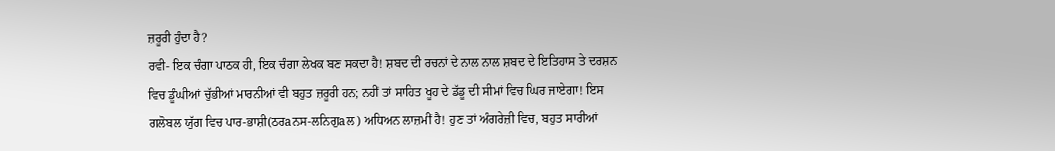ਜ਼ਰੂਰੀ ਹੁੰਦਾ ਹੈ?
ਰਵੀ- ਇਕ ਚੰਗਾ ਪਾਠਕ ਹੀ, ਇਕ ਚੰਗਾ ਲੇਖਕ ਬਣ ਸਕਦਾ ਹੈ! ਸ਼ਬਦ ਦੀ ਰਚਨਾਂ ਦੇ ਨਾਲ ਨਾਲ ਸ਼ਬਦ ਦੇ ਇਤਿਹਾਸ ਤੇ ਦਰਸ਼ਨ ਵਿਚ ਡੂੰਘੀਆਂ ਚੁੱਭੀਆਂ ਮਾਰਨੀਆਂ ਵੀ ਬਹੁਤ ਜ਼ਰੂਰੀ ਹਨ; ਨਹੀਂ ਤਾਂ ਸਾਹਿਤ ਖੂਹ ਦੇ ਡੱਡੂ ਦੀ ਸੀਮਾਂ ਵਿਚ ਘਿਰ ਜਾਏਗਾ! ਇਸ ਗਲੋਬਲ ਯੁੱਗ ਵਿਚ ਪਾਰ-ਭਾਸ਼ੀ(ਠਰaਨਸ-ਲਨਿਗੁaਲ) ਅਧਿਅਨ ਲਾਜ਼ਮੀਂ ਹੈ! ਹੁਣ ਤਾਂ ਅੰਗਰੇਜ਼ੀ ਵਿਚ, ਬਹੁਤ ਸਾਰੀਆਂ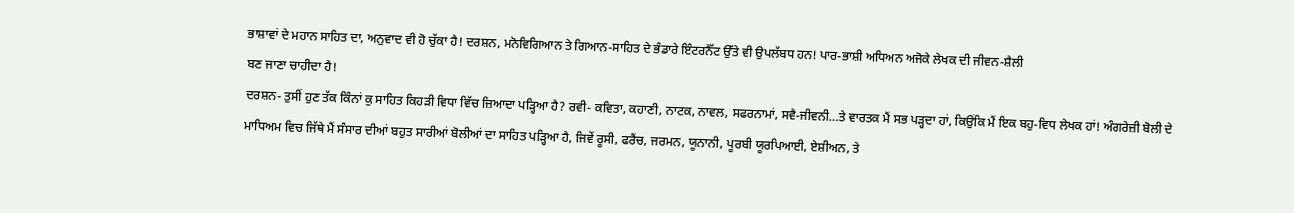ਭਾਸ਼ਾਵਾਂ ਦੇ ਮਹਾਨ ਸਾਹਿਤ ਦਾ, ਅਨੁਵਾਦ ਵੀ ਹੋ ਚੁੱਕਾ ਹੈ! ਦਰਸ਼ਨ, ਮਨੋਵਿਗਿਆਨ ਤੇ ਗਿਆਨ-ਸਾਹਿਤ ਦੇ ਭੰਡਾਰੇ ਇੰਟਰਨੈੱਟ ਉੱਤੇ ਵੀ ਉਪਲੱਬਧ ਹਨ! ਪਾਰ-ਭਾਸ਼ੀ ਅਧਿਅਨ ਅਜੋਕੇ ਲੇਖਕ ਦੀ ਜੀਵਨ-ਸ਼ੈਲੀ
ਬਣ ਜਾਣਾ ਚਾਹੀਦਾ ਹੈ!
ਦਰਸ਼ਨ- ਤੁਸੀਂ ਹੁਣ ਤੱਕ ਕਿੰਨਾਂ ਕੁ ਸਾਹਿਤ ਕਿਹੜੀ ਵਿਧਾ ਵਿੱਚ ਜ਼ਿਆਦਾ ਪੜ੍ਹਿਆ ਹੈ? ਰਵੀ- ਕਵਿਤਾ, ਕਹਾਣੀ, ਨਾਟਕ, ਨਾਵਲ, ਸਫਰਨਾਮਾਂ, ਸਵੈ-ਜੀਵਨੀ…ਤੇ ਵਾਰਤਕ ਮੈਂ ਸਭ ਪੜ੍ਹਦਾ ਹਾਂ, ਕਿਉਂਕਿ ਮੈਂ ਇਕ ਬਹੁ-ਵਿਧ ਲੇਖਕ ਹਾਂ! ਅੰਗਰੇਜ਼ੀ ਬੋਲੀ ਦੇ ਮਾਧਿਅਮ ਵਿਚ ਜਿੱਥੇ ਮੈਂ ਸੰਸਾਰ ਦੀਆਂ ਬਹੁਤ ਸਾਰੀਆਂ ਬੋਲੀਆਂ ਦਾ ਸਾਹਿਤ ਪੜ੍ਹਿਆ ਹੈ, ਜਿਵੇਂ ਰੂਸੀ, ਫਰੈਂਚ, ਜਰਮਨ, ਯੂਨਾਨੀ, ਪੂਰਬੀ ਯੂਰਪਿਆਈ, ਏਸ਼ੀਅਨ, ਤੇ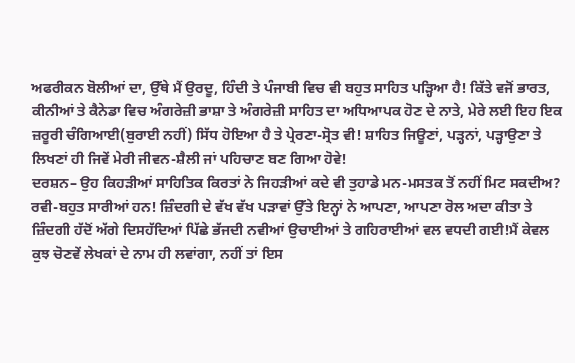ਅਫਰੀਕਨ ਬੋਲੀਆਂ ਦਾ, ਉੱਥੇ ਮੈਂ ਉਰਦੂ, ਹਿੰਦੀ ਤੇ ਪੰਜਾਬੀ ਵਿਚ ਵੀ ਬਹੁਤ ਸਾਹਿਤ ਪੜ੍ਹਿਆ ਹੈ! ਕਿੱਤੇ ਵਜੋਂ ਭਾਰਤ, ਕੀਨੀਆਂ ਤੇ ਕੈਨੇਡਾ ਵਿਚ ਅੰਗਰੇਜ਼ੀ ਭਾਸ਼ਾ ਤੇ ਅੰਗਰੇਜ਼ੀ ਸਾਹਿਤ ਦਾ ਅਧਿਆਪਕ ਹੋਣ ਦੇ ਨਾਤੇ, ਮੇਰੇ ਲਈ ਇਹ ਇਕ ਜ਼ਰੂਰੀ ਚੰਗਿਆਈ(ਬੁਰਾਈ ਨਹੀਂ) ਸਿੱਧ ਹੋਇਆ ਹੈ ਤੇ ਪ੍ਰੇਰਣਾ-ਸ੍ਰੋਤ ਵੀ! ਸ਼ਾਹਿਤ ਜਿਊਣਾਂ, ਪੜ੍ਹਨਾਂ, ਪੜ੍ਹਾਉਣਾ ਤੇ ਲਿਖਣਾਂ ਹੀ ਜਿਵੇਂ ਮੇਰੀ ਜੀਵਨ-ਸ਼ੈਲੀ ਜਾਂ ਪਹਿਚਾਣ ਬਣ ਗਿਆ ਹੋਵੇ!
ਦਰਸ਼ਨ– ਉਹ ਕਿਹੜੀਆਂ ਸਾਹਿਤਿਕ ਕਿਰਤਾਂ ਨੇ ਜਿਹੜੀਆਂ ਕਦੇ ਵੀ ਤੁਹਾਡੇ ਮਨ-ਮਸਤਕ ਤੋਂ ਨਹੀਂ ਮਿਟ ਸਕਦੀਅ?
ਰਵੀ-ਬਹੁਤ ਸਾਰੀਆਂ ਹਨ! ਜ਼ਿੰਦਗੀ ਦੇ ਵੱਖ ਵੱਖ ਪੜਾਵਾਂ ਉੱਤੇ ਇਨ੍ਹਾਂ ਨੇ ਆਪਣਾ, ਆਪਣਾ ਰੋਲ ਅਦਾ ਕੀਤਾ ਤੇ ਜ਼ਿੰਦਗੀ ਹੱਦੋਂ ਅੱਗੇ ਦਿਸਹੱਦਿਆਂ ਪਿੱਛੇ ਭੱਜਦੀ ਨਵੀਆਂ ਉਚਾਈਆਂ ਤੇ ਗਹਿਰਾਈਆਂ ਵਲ ਵਧਦੀ ਗਈ!ਮੈਂ ਕੇਵਲ ਕੁਝ ਚੋਣਵੇਂ ਲੇਖਕਾਂ ਦੇ ਨਾਮ ਹੀ ਲਵਾਂਗਾ, ਨਹੀਂ ਤਾਂ ਇਸ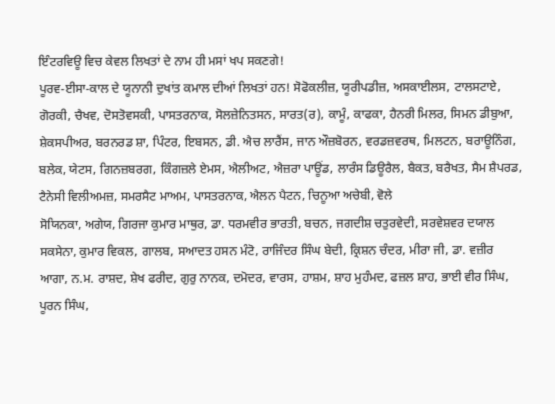ਇੰਟਰਵਿਊ ਵਿਚ ਕੇਵਲ ਲਿਖਤਾਂ ਦੇ ਨਾਮ ਹੀ ਮਸਾਂ ਖਪ ਸਕਣਗੇ!
ਪੂਰਵ-ਈਸਾ-ਕਾਲ ਦੇ ਯੂਨਾਨੀ ਦੁਖਾਂਤ ਕਮਾਲ ਦੀਆਂ ਲਿਖਤਾਂ ਹਨ! ਸੋਫੋਕਲੀਜ਼, ਯੂਰੀਪਡੀਜ਼, ਅਸਕਾਈਲਸ, ਟਾਲਸਟਾਏ, ਗੋਰਕੀ, ਚੈਖਵ, ਦੋਸਤੋਵਸਕੀ, ਪਾਸਤਰਨਾਕ, ਸੋਲਜ਼ੇਨਿਤਸਨ, ਸਾਰਤ(ਰ), ਕਾਮੂੰ, ਕਾਫਕਾ, ਹੈਨਰੀ ਮਿਲਰ, ਸਿਮਨ ਡੀਬੁਆ, ਸ਼ੇਕਸਪੀਅਰ, ਬਰਨਰਡ ਸ਼ਾ, ਪਿੰਟਰ, ਇਬਸਨ, ਡੀ. ਐਚ ਲਾਰੈਂਸ, ਜਾਨ ਔਜ਼ਬੋਰਨ, ਵਰਡਜ਼ਵਰਥ, ਮਿਲਟਨ, ਬਰਾਊਨਿੰਗ, ਬਲੇਕ, ਯੇਟਸ, ਗਿਨਜ਼ਬਰਗ, ਕਿੰਗਜ਼ਲੇ ਏਮਸ, ਐਲੀਅਟ, ਐਜ਼ਰਾ ਪਾਊਂਡ, ਲਾਰੰਸ ਡਿਊਰੈਲ, ਬੈਕਤ, ਬਰੈਖਤ, ਸੈਮ ਸ਼ੈਪਰਡ, ਟੈਨੇਸੀ ਵਿਲੀਅਮਜ਼, ਸਮਰਸੈਟ ਮਾਅਮ, ਪਾਸਤਰਨਾਕ, ਐਲਨ ਪੈਟਨ, ਚਿਨੂਆ ਅਚੇਬੀ, ਵੋਲੇ
ਸੋਯਿਨਕਾ, ਅਗੇਯ, ਗਿਰਜਾ ਕੁਮਾਰ ਮਾਥੁਰ, ਡਾ. ਧਰਮਵੀਰ ਭਾਰਤੀ, ਬਚਨ, ਜਗਦੀਸ਼ ਚਤੁਰਵੇਦੀ, ਸਰਵੇਸ਼ਵਰ ਦਯਾਲ ਸਕਸੇਨਾ, ਕੁਮਾਰ ਵਿਕਲ, ਗਾਲਬ, ਸਆਦਤ ਹਸਨ ਮੰਟੋ, ਰਾਜਿੰਦਰ ਸਿੰਘ ਬੇਦੀ, ਕ੍ਰਿਸ਼ਨ ਚੰਦਰ, ਮੀਰਾ ਜੀ, ਡਾ. ਵਜ਼ੀਰ ਆਗਾ, ਨ.ਮ. ਰਾਸ਼ਦ, ਸ਼ੇਖ ਫਰੀਦ, ਗੁਰੁ ਨਾਨਕ, ਦਮੋਦਰ, ਵਾਰਸ, ਹਾਸ਼ਮ, ਸ਼ਾਹ ਮੁਹੰਮਦ, ਫਜ਼ਲ ਸ਼ਾਹ, ਭਾਈ ਵੀਰ ਸਿੰਘ, ਪੂਰਨ ਸਿੰਘ,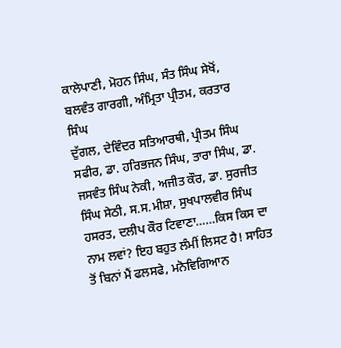ਕਾਲੇਪਾਣੀ, ਮੋਹਨ ਸਿੰਘ, ਸੰਤ ਸਿੰਘ ਸੇਖੋਂ, ਬਲਵੰਤ ਗਾਰਗੀ, ਅੰਮ੍ਰਿਤਾ ਪ੍ਰੀਤਮ, ਕਰਤਾਰ ਸਿੰਘ
ਦੁੱਗਲ, ਦੇਵਿੰਦਰ ਸਤਿਆਰਥੀ, ਪ੍ਰੀਤਮ ਸਿੰਘ ਸਫੀਰ, ਡਾ. ਹਰਿਭਜਨ ਸਿੰਘ, ਤਾਰਾ ਸਿੰਘ, ਡਾ. ਜਸਵੰਤ ਸਿੰਘ ਨੇਕੀ, ਅਜੀਤ ਕੌਰ, ਡਾ. ਸੁਰਜੀਤ ਸਿੰਘ ਸੇਠੀ, ਸ.ਸ.ਮੀਸ਼ਾ, ਸੁਖਪਾਲਵੀਰ ਸਿੰਘ ਹਸਰਤ, ਦਲੀਪ ਕੌਰ ਟਿਵਾਣਾ……ਕਿਸ ਕਿਸ ਦਾ ਨਾਮ ਲਵਾਂ? ਇਹ ਬਹੁਤ ਲੰਮੀਂ ਲਿਸਟ ਹੈ! ਸਾਹਿਤ ਤੋਂ ਬਿਨਾਂ ਮੈਂ ਫਲਸਫੇ, ਮਨੋਵਿਗਿਆਨ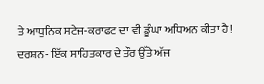ਤੇ ਆਧੁਨਿਕ ਸਟੇਜ-ਕਰਾਫਟ ਦਾ ਵੀ ਡੂੰਘਾ ਅਧਿਅਨ ਕੀਤਾ ਹੈ!
ਦਰਸ਼ਨ- ਇੱਕ ਸਾਹਿਤਕਾਰ ਦੇ ਤੌਰ ਉੱਤੇ ਅੱਜ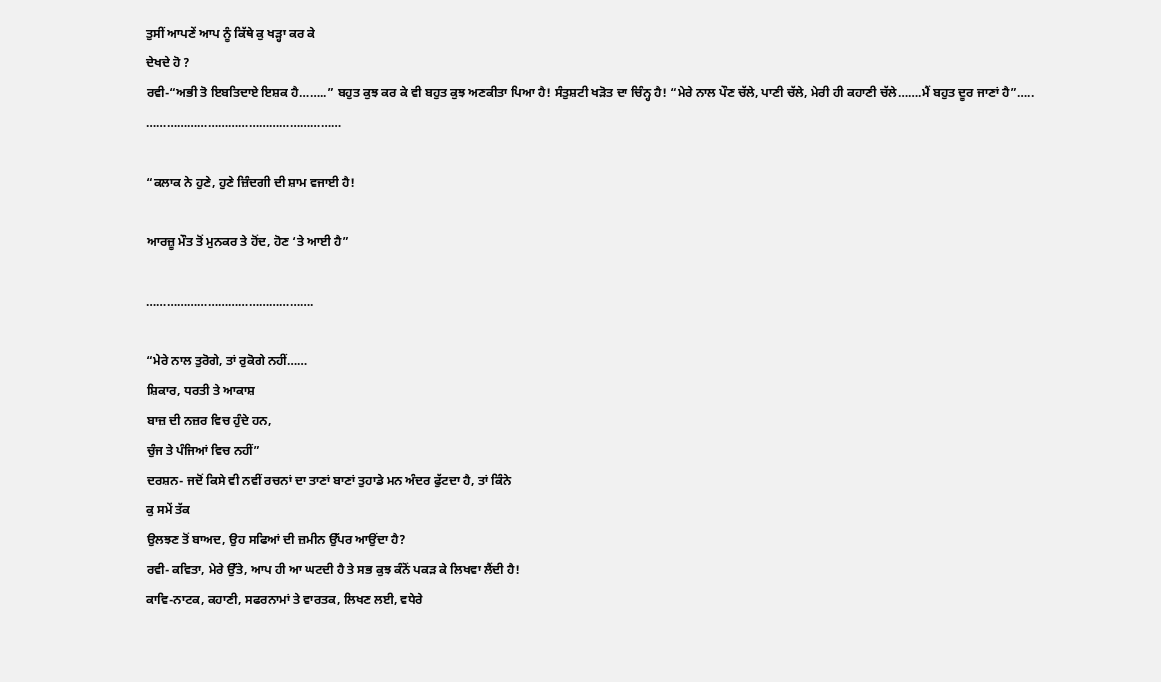ਤੁਸੀਂ ਆਪਣੇਂ ਆਪ ਨੂੰ ਕਿੱਥੇ ਕੁ ਖੜ੍ਹਾ ਕਰ ਕੇ
ਦੇਖਦੇ ਹੋ ?
ਰਵੀ-“ਅਭੀ ਤੋ ਇਬਤਿਦਾਏ ਇਸ਼ਕ ਹੈ……..” ਬਹੁਤ ਕੁਝ ਕਰ ਕੇ ਵੀ ਬਹੁਤ ਕੁਝ ਅਣਕੀਤਾ ਪਿਆ ਹੈ! ਸੰਤੁਸ਼ਟੀ ਖੜੋਤ ਦਾ ਚਿੰਨ੍ਹ ਹੈ! “ਮੇਰੇ ਨਾਲ ਪੌਣ ਚੱਲੇ, ਪਾਣੀ ਚੱਲੇ, ਮੇਰੀ ਹੀ ਕਹਾਣੀ ਚੱਲੇ…….ਮੈਂ ਬਹੁਤ ਦੂਰ ਜਾਣਾਂ ਹੈ”…..
…………………………………………………

“ਕਲਾਕ ਨੇ ਹੁਣੇ, ਹੁਣੇ ਜ਼ਿੰਦਗੀ ਦੀ ਸ਼ਾਮ ਵਜਾਈ ਹੈ!

ਆਰਜ਼ੂ ਮੌਤ ਤੋਂ ਮੁਨਕਰ ਤੇ ਹੋਂਦ, ਹੋਣ ‘ਤੇ ਆਈ ਹੈ”

………………………………………….

“ਮੇਰੇ ਨਾਲ ਤੁਰੋਗੇ, ਤਾਂ ਰੁਕੋਗੇ ਨਹੀਂ……
ਸ਼ਿਕਾਰ, ਧਰਤੀ ਤੇ ਆਕਾਸ਼
ਬਾਜ਼ ਦੀ ਨਜ਼ਰ ਵਿਚ ਹੁੰਦੇ ਹਨ,
ਚੁੰਜ ਤੇ ਪੰਜਿਆਂ ਵਿਚ ਨਹੀਂ”
ਦਰਸ਼ਨ- ਜਦੋਂ ਕਿਸੇ ਵੀ ਨਵੀਂ ਰਚਨਾਂ ਦਾ ਤਾਣਾਂ ਬਾਣਾਂ ਤੁਹਾਡੇ ਮਨ ਅੰਦਰ ਫੁੱਟਦਾ ਹੈ, ਤਾਂ ਕਿੰਨੇ
ਕੁ ਸਮੇਂ ਤੱਕ
ਉਲਝਣ ਤੋਂ ਬਾਅਦ, ਉਹ ਸਫਿਆਂ ਦੀ ਜ਼ਮੀਨ ਉੱਪਰ ਆਉਂਦਾ ਹੈ?
ਰਵੀ- ਕਵਿਤਾ, ਮੇਰੇ ਉੱਤੇ, ਆਪ ਹੀ ਆ ਘਟਦੀ ਹੈ ਤੇ ਸਭ ਕੁਝ ਕੰਨੋਂ ਪਕੜ ਕੇ ਲਿਖਵਾ ਲੈਂਦੀ ਹੈ!
ਕਾਵਿ-ਨਾਟਕ, ਕਹਾਣੀ, ਸਫਰਨਾਮਾਂ ਤੇ ਵਾਰਤਕ, ਲਿਖਣ ਲਈ, ਵਧੇਰੇ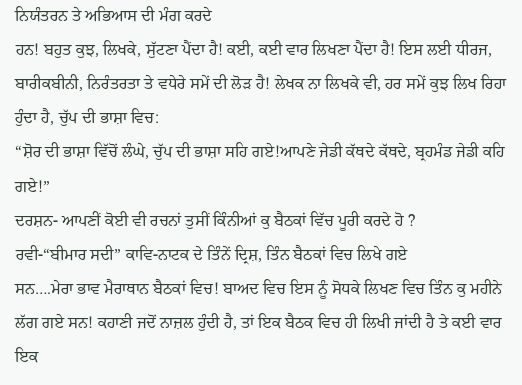ਨਿਯੰਤਰਨ ਤੇ ਅਭਿਆਸ ਦੀ ਮੰਗ ਕਰਦੇ
ਹਨ! ਬਹੁਤ ਕੁਝ, ਲਿਖਕੇ, ਸੁੱਟਣਾ ਪੈਂਦਾ ਹੈ! ਕਈ, ਕਈ ਵਾਰ ਲਿਖਣਾ ਪੈਂਦਾ ਹੈ! ਇਸ ਲਈ ਧੀਰਜ, ਬਾਰੀਕਬੀਨੀ, ਨਿਰੰਤਰਤਾ ਤੇ ਵਧੇਰੇ ਸਮੇਂ ਦੀ ਲੋੜ ਹੈ! ਲੇਖਕ ਨਾ ਲਿਖਕੇ ਵੀ, ਹਰ ਸਮੇਂ ਕੁਝ ਲਿਖ ਰਿਹਾ ਹੁੰਦਾ ਹੈ, ਚੁੱਪ ਦੀ ਭਾਸ਼ਾ ਵਿਚ:
“ਸ਼ੋਰ ਦੀ ਭਾਸ਼ਾ ਵਿੱਚੋਂ ਲੰਘੇ, ਚੁੱਪ ਦੀ ਭਾਸ਼ਾ ਸਹਿ ਗਏ!ਆਪਣੇ ਜੇਡੀ ਕੱਥਦੇ ਕੱਥਦੇ, ਬ੍ਰਹਮੰਡ ਜੇਡੀ ਕਹਿ ਗਏ!”
ਦਰਸ਼ਨ- ਆਪਣੀਂ ਕੋਈ ਵੀ ਰਚਨਾਂ ਤੁਸੀਂ ਕਿੰਨੀਆਂ ਕੁ ਬੈਠਕਾਂ ਵਿੱਚ ਪੂਰੀ ਕਰਦੇ ਹੋ ?
ਰਵੀ-“ਬੀਮਾਰ ਸਦੀ” ਕਾਵਿ-ਨਾਟਕ ਦੇ ਤਿੰਨੇਂ ਦ੍ਰਿਸ਼, ਤਿੰਨ ਬੈਠਕਾਂ ਵਿਚ ਲਿਖੇ ਗਏ
ਸਨ….ਮੇਰਾ ਭਾਵ ਮੈਰਾਥਾਨ ਬੈਠਕਾਂ ਵਿਚ! ਬਾਅਦ ਵਿਚ ਇਸ ਨੂੰ ਸੋਧਕੇ ਲਿਖਣ ਵਿਚ ਤਿੰਨ ਕੁ ਮਹੀਨੇ ਲੱਗ ਗਏ ਸਨ! ਕਹਾਣੀ ਜਦੋਂ ਨਾਜ਼ਲ ਹੁੰਦੀ ਹੈ, ਤਾਂ ਇਕ ਬੈਠਕ ਵਿਚ ਹੀ ਲਿਖੀ ਜਾਂਦੀ ਹੈ ਤੇ ਕਈ ਵਾਰ ਇਕ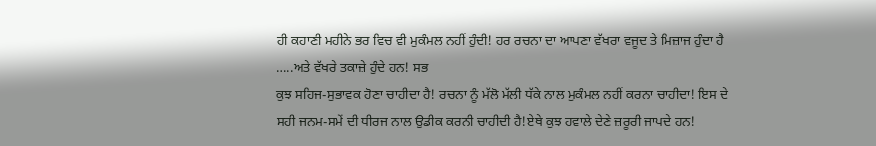ਹੀ ਕਹਾਣੀ ਮਹੀਨੇ ਭਰ ਵਿਚ ਵੀ ਮੁਕੰਮਲ ਨਹੀਂ ਹੁੰਦੀ! ਹਰ ਰਚਨਾ ਦਾ ਆਪਣਾ ਵੱਖਰਾ ਵਜੂਦ ਤੇ ਮਿਜ਼ਾਜ ਹੁੰਦਾ ਹੈ …..ਅਤੇ ਵੱਖਰੇ ਤਕਾਜ਼ੇ ਹੁੰਦੇ ਹਨ! ਸਭ
ਕੁਝ ਸਹਿਜ-ਸੁਭਾਵਕ ਹੋਣਾ ਚਾਹੀਦਾ ਹੈ! ਰਚਨਾ ਨੂੰ ਮੱਲੋ ਮੱਲੀ ਧੱਕੇ ਨਾਲ ਮੁਕੰਮਲ ਨਹੀਂ ਕਰਨਾ ਚਾਹੀਦਾ! ਇਸ ਦੇ ਸਹੀ ਜਨਮ-ਸਮੇਂ ਦੀ ਧੀਰਜ ਨਾਲ ਉਡੀਕ ਕਰਨੀ ਚਾਹੀਦੀ ਹੈ!ਏਥੇ ਕੁਝ ਹਵਾਲੇ ਦੇਣੇ ਜ਼ਰੂਰੀ ਜਾਪਦੇ ਹਨ!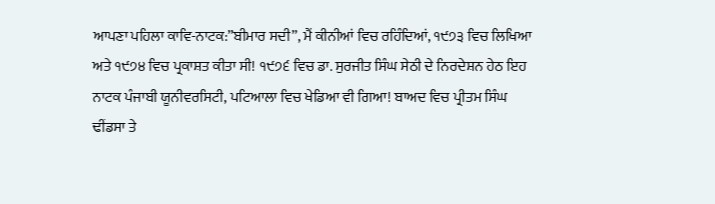ਆਪਣਾ ਪਹਿਲਾ ਕਾਵਿ-ਨਾਟਕ:”ਬੀਮਾਰ ਸਦੀ”, ਮੈਂ ਕੀਨੀਆਂ ਵਿਚ ਰਹਿੰਦਿਆਂ, ੧੯੭੩ ਵਿਚ ਲਿਖਿਆ ਅਤੇ ੧੯੭੪ ਵਿਚ ਪ੍ਰਕਾਸ਼ਤ ਕੀਤਾ ਸੀ! ੧੯੭੬ ਵਿਚ ਡਾ. ਸੁਰਜੀਤ ਸਿੰਘ ਸੇਠੀ ਦੇ ਨਿਰਦੇਸ਼ਨ ਹੇਠ ਇਹ ਨਾਟਕ ਪੰਜਾਬੀ ਯੂਨੀਵਰਸਿਟੀ, ਪਟਿਆਲਾ ਵਿਚ ਖੇਡਿਆ ਵੀ ਗਿਆ! ਬਾਅਦ ਵਿਚ ਪ੍ਰੀਤਮ ਸਿੰਘ ਢੀਂਡਸਾ ਤੇ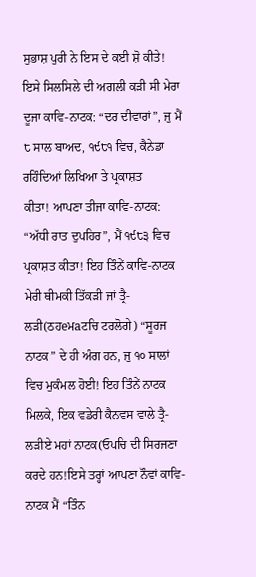ਸੁਭਾਸ਼ ਪੁਰੀ ਨੇ ਇਸ ਦੇ ਕਈ ਸ਼ੋ ਕੀਤੇ! ਇਸੇ ਸਿਲਸਿਲੇ ਦੀ ਅਗਲੀ ਕੜੀ ਸੀ ਮੇਰਾ ਦੂਜਾ ਕਾਵਿ-ਨਾਟਕ: “ਦਰ ਦੀਵਾਰਾਂ”, ਜੁ ਮੈਂ ੮ ਸਾਲ ਬਾਅਦ, ੧੯੮੧ ਵਿਚ, ਕੈਨੇਡਾ ਰਹਿੰਦਿਆਂ ਲਿਖਿਆ ਤੇ ਪ੍ਰਕਾਸ਼ਤ
ਕੀਤਾ! ਆਪਣਾ ਤੀਜਾ ਕਾਵਿ-ਨਾਟਕ: “ਅੱਧੀ ਰਾਤ ਦੁਪਹਿਰ”, ਮੈਂ ੧੯੮੩ ਵਿਚ ਪ੍ਰਕਾਸ਼ਤ ਕੀਤਾ! ਇਹ ਤਿੰਨੇਂ ਕਾਵਿ-ਨਾਟਕ ਮੇਰੀ ਥੀਮਕੀ ਤਿੱਕੜੀ ਜਾਂ ਤ੍ਰੈ-ਲੜੀ(ਠਹeਮaਟਚਿ ਟਰਲੋਗੇ) “ਸੂਰਜ ਨਾਟਕ” ਦੇ ਹੀ ਅੰਗ ਹਨ, ਜੁ ੧੦ ਸਾਲਾਂ ਵਿਚ ਮੁਕੰਮਲ ਹੋਈ! ਇਹ ਤਿੰਨੇਂ ਨਾਟਕ ਮਿਲਕੇ, ਇਕ ਵਡੇਰੀ ਕੈਨਵਸ ਵਾਲੇ ਤ੍ਰੈ-ਲੜੀਏ ਮਹਾਂ ਨਾਟਕ(ਓਪਚਿ ਦੀ ਸਿਰਜਣਾ ਕਰਦੇ ਹਨ!ਇਸੇ ਤਰ੍ਹਾਂ ਆਪਣਾ ਨੌਵਾਂ ਕਾਵਿ-ਨਾਟਕ ਮੈਂ “ਤਿੰਨ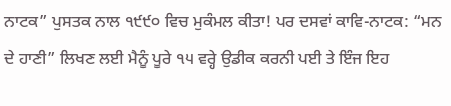ਨਾਟਕ” ਪੁਸਤਕ ਨਾਲ ੧੯੯੦ ਵਿਚ ਮੁਕੰਮਲ ਕੀਤਾ! ਪਰ ਦਸਵਾਂ ਕਾਵਿ-ਨਾਟਕ: “ਮਨ ਦੇ ਹਾਣੀ” ਲਿਖਣ ਲਈ ਮੈਨੂੰ ਪੂਰੇ ੧੫ ਵਰ੍ਹੇ ਉਡੀਕ ਕਰਨੀ ਪਈ ਤੇ ਇੰਜ ਇਹ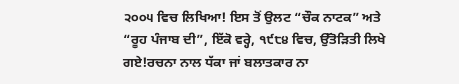੨੦੦੫ ਵਿਚ ਲਿਖਿਆ! ਇਸ ਤੋਂ ਉਲਟ “ਚੌਕ ਨਾਟਕ” ਅਤੇ “ਰੂਹ ਪੰਜਾਬ ਦੀ”, ਇੱਕੋ ਵਰ੍ਹੇ, ੧੯੮੪ ਵਿਚ, ਉੱਤੋੜਿਤੀ ਲਿਖੇ ਗਏ!ਰਚਨਾ ਨਾਲ ਧੱਕਾ ਜਾਂ ਬਲਾਤਕਾਰ ਨਾ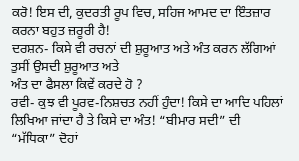ਕਰੋ! ਇਸ ਦੀ, ਕੁਦਰਤੀ ਰੂਪ ਵਿਚ, ਸਹਿਜ ਆਮਦ ਦਾ ਇੰਤਜ਼ਾਰ ਕਰਨਾ ਬਹੁਤ ਜ਼ਰੂਰੀ ਹੈ!
ਦਰਸ਼ਨ- ਕਿਸੇ ਵੀ ਰਚਨਾਂ ਦੀ ਸ਼ੁਰੂਆਤ ਅਤੇ ਅੰਤ ਕਰਨ ਲੱਗਿਆਂ ਤੁਸੀਂ ਉਸਦੀ ਸ਼ੁਰੂਆਤ ਅਤੇ
ਅੰਤ ਦਾ ਫੈਸਲਾ ਕਿਵੇਂ ਕਰਦੇ ਹੋ ?
ਰਵੀ- ਕੁਝ ਵੀ ਪੂਰਵ-ਨਿਸ਼ਚਤ ਨਹੀਂ ਹੁੰਦਾ! ਕਿਸੇ ਦਾ ਆਦਿ ਪਹਿਲਾਂ ਲਿਖਿਆ ਜਾਂਦਾ ਹੈ ਤੇ ਕਿਸੇ ਦਾ ਅੰਤ! “ਬੀਮਾਰ ਸਦੀ” ਦੀ “ਮੱਧਿਕਾ” ਦੋਹਾਂ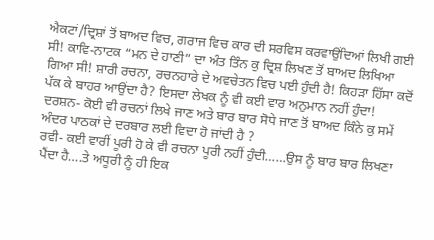ਐਕਟਾਂ/ਦ੍ਰਿਸ਼ਾਂ ਤੋਂ ਬਾਅਦ ਵਿਚ, ਗਰਾਜ ਵਿਚ ਕਾਰ ਦੀ ਸਰਵਿਸ ਕਰਵਾਉਂਦਿਆਂ ਲਿਖੀ ਗਈ ਸੀ! ਕਾਵਿ-ਨਾਟਕ “ਮਨ ਦੇ ਹਾਣੀ” ਦਾ ਅੰਤ ਤਿੰਨ ਕੁ ਦ੍ਰਿਸ਼ ਲਿਖਣ ਤੋਂ ਬਾਅਦ ਲਿਖਿਆ ਗਿਆ ਸੀ! ਸ਼ਾਰੀ ਰਚਨਾ, ਰਚਨਹਾਰੇ ਦੇ ਅਵਚੇਤਨ ਵਿਚ ਪਈ ਹੁੰਦੀ ਹੈ! ਕਿਹੜਾ ਹਿੱਸਾ ਕਦੋਂ ਪੱਕ ਕੇ ਬਾਹਰ ਆਉਂਦਾ ਹੈ? ਇਸਦਾ ਲੇਖਕ ਨੂੰ ਵੀ ਕਈ ਵਾਰ ਅਨੁਮਾਨ ਨਹੀਂ ਹੁੰਦਾ!
ਦਰਸ਼ਨ- ਕੋਈ ਵੀ ਰਚਨਾਂ ਲਿਖੇ ਜਾਣ ਅਤੇ ਬਾਰ ਬਾਰ ਸੋਧੇ ਜਾਣ ਤੋਂ ਬਾਅਦ ਕਿੰਨੇ ਕੁ ਸਮੇਂ
ਅੰਦਰ ਪਾਠਕਾਂ ਦੇ ਦਰਬਾਰ ਲਈ ਵਿਦਾ ਹੋ ਜਾਂਦੀ ਹੈ ?
ਰਵੀ- ਕਈ ਵਾਰੀਂ ਪੂਰੀ ਹੋ ਕੇ ਵੀ ਰਚਨਾ ਪੂਰੀ ਨਹੀਂ ਹੁੰਦੀ……ਉਸ ਨੂੰ ਬਾਰ ਬਾਰ ਲਿਖਣਾ ਪੈਂਦਾ ਹੈ….ਤੇ ਅਧੂਰੀ ਨੂੰ ਹੀ ਇਕ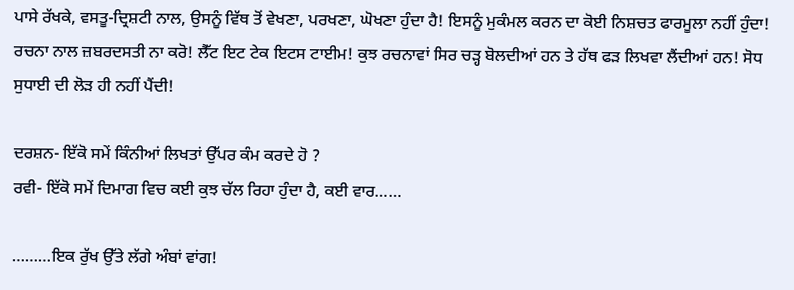ਪਾਸੇ ਰੱਖਕੇ, ਵਸਤੂ-ਦ੍ਰਿਸ਼ਟੀ ਨਾਲ, ਉਸਨੂੰ ਵਿੱਥ ਤੋਂ ਵੇਖਣਾ, ਪਰਖਣਾ, ਘੋਖਣਾ ਹੁੰਦਾ ਹੈ! ਇਸਨੂੰ ਮੁਕੰਮਲ ਕਰਨ ਦਾ ਕੋਈ ਨਿਸ਼ਚਤ ਫਾਰਮੂਲਾ ਨਹੀਂ ਹੁੰਦਾ! ਰਚਨਾ ਨਾਲ ਜ਼ਬਰਦਸਤੀ ਨਾ ਕਰੋ! ਲੈੱਟ ਇਟ ਟੇਕ ਇਟਸ ਟਾਈਮ! ਕੁਝ ਰਚਨਾਵਾਂ ਸਿਰ ਚੜ੍ਹ ਬੋਲਦੀਆਂ ਹਨ ਤੇ ਹੱਥ ਫੜ ਲਿਖਵਾ ਲੈਂਦੀਆਂ ਹਨ! ਸੋਧ ਸੁਧਾਈ ਦੀ ਲੋੜ ਹੀ ਨਹੀਂ ਪੈਂਦੀ!

ਦਰਸ਼ਨ- ਇੱਕੋ ਸਮੇਂ ਕਿੰਨੀਆਂ ਲਿਖਤਾਂ ਉੱਪਰ ਕੰਮ ਕਰਦੇ ਹੋ ?
ਰਵੀ- ਇੱਕੋ ਸਮੇਂ ਦਿਮਾਗ ਵਿਚ ਕਈ ਕੁਝ ਚੱਲ ਰਿਹਾ ਹੁੰਦਾ ਹੈ, ਕਈ ਵਾਰ……

………ਇਕ ਰੁੱਖ ਉੱਤੇ ਲੱਗੇ ਅੰਬਾਂ ਵਾਂਗ!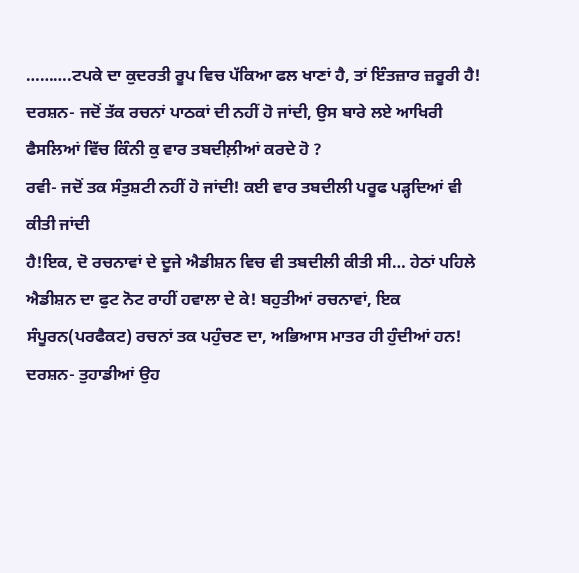……….ਟਪਕੇ ਦਾ ਕੁਦਰਤੀ ਰੂਪ ਵਿਚ ਪੱਕਿਆ ਫਲ ਖਾਣਾਂ ਹੈ, ਤਾਂ ਇੰਤਜ਼ਾਰ ਜ਼ਰੂਰੀ ਹੈ!
ਦਰਸ਼ਨ- ਜਦੋਂ ਤੱਕ ਰਚਨਾਂ ਪਾਠਕਾਂ ਦੀ ਨਹੀਂ ਹੋ ਜਾਂਦੀ, ਉਸ ਬਾਰੇ ਲਏ ਆਖਿਰੀ ਫੈਸਲਿਆਂ ਵਿੱਚ ਕਿੰਨੀ ਕੁ ਵਾਰ ਤਬਦੀਲ਼ੀਆਂ ਕਰਦੇ ਹੋ ?
ਰਵੀ- ਜਦੋਂ ਤਕ ਸੰਤੁਸ਼ਟੀ ਨਹੀਂ ਹੋ ਜਾਂਦੀ! ਕਈ ਵਾਰ ਤਬਦੀਲੀ ਪਰੂਫ ਪੜ੍ਹਦਿਆਂ ਵੀ ਕੀਤੀ ਜਾਂਦੀ
ਹੈ!ਇਕ, ਦੋ ਰਚਨਾਵਾਂ ਦੇ ਦੂਜੇ ਐਡੀਸ਼ਨ ਵਿਚ ਵੀ ਤਬਦੀਲੀ ਕੀਤੀ ਸੀ… ਹੇਠਾਂ ਪਹਿਲੇ ਐਡੀਸ਼ਨ ਦਾ ਫੁਟ ਨੋਟ ਰਾਹੀਂ ਹਵਾਲਾ ਦੇ ਕੇ! ਬਹੁਤੀਆਂ ਰਚਨਾਵਾਂ, ਇਕ ਸੰਪੂਰਨ(ਪਰਫੈਕਟ) ਰਚਨਾਂ ਤਕ ਪਹੁੰਚਣ ਦਾ, ਅਭਿਆਸ ਮਾਤਰ ਹੀ ਹੁੰਦੀਆਂ ਹਨ!
ਦਰਸ਼ਨ- ਤੁਹਾਡੀਆਂ ਉਹ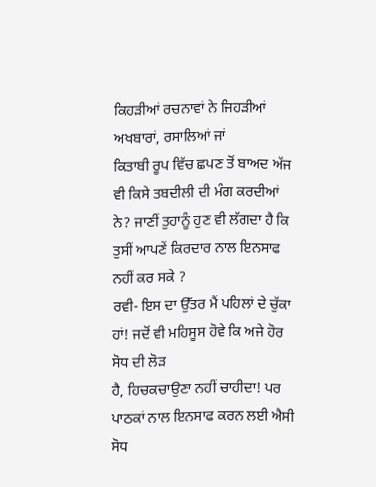ਕਿਹੜੀਆਂ ਰਚਨਾਵਾਂ ਨੇ ਜਿਹੜੀਆਂ ਅਖਬਾਰਾਂ, ਰਸਾਲਿਆਂ ਜਾਂ
ਕਿਤਾਬੀ ਰੂਪ ਵਿੱਚ ਛਪਣ ਤੋਂ ਬਾਅਦ ਅੱਜ ਵੀ ਕਿਸੇ ਤਬਦੀਲੀ ਦੀ ਮੰਗ ਕਰਦੀਆਂ ਨੇ? ਜਾਣੀਂ ਤੁਹਾਨੂੰ ਹੁਣ ਵੀ ਲੱਗਦਾ ਹੈ ਕਿ ਤੁਸੀਂ ਆਪਣੇਂ ਕਿਰਦਾਰ ਨਾਲ ਇਨਸਾਫ ਨਹੀਂ ਕਰ ਸਕੇ ?
ਰਵੀ- ਇਸ ਦਾ ਉੱਤਰ ਮੈਂ ਪਹਿਲਾਂ ਦੇ ਚੁੱਕਾ ਹਾਂ! ਜਦੋਂ ਵੀ ਮਹਿਸੂਸ ਹੋਵੇ ਕਿ ਅਜੇ ਹੋਰ ਸੋਧ ਦੀ ਲੋੜ
ਹੈ, ਹਿਚਕਚਾਉਣਾ ਨਹੀਂ ਚਾਹੀਦਾ! ਪਰ ਪਾਠਕਾਂ ਨਾਲ ਇਨਸਾਫ ਕਰਨ ਲਈ ਐਸੀ ਸੋਧ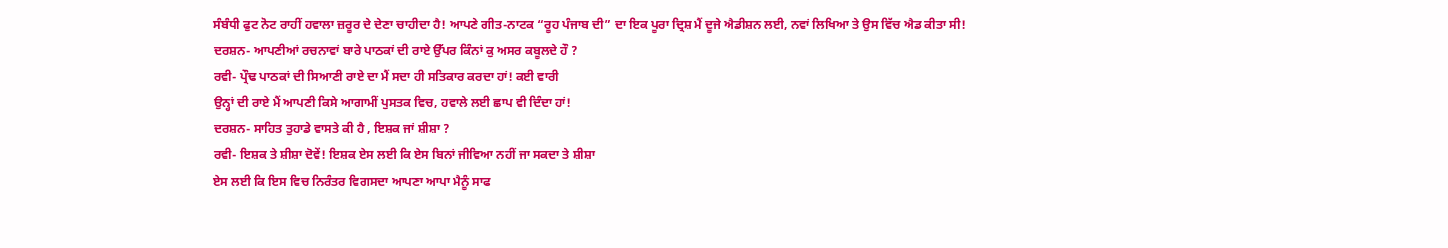ਸੰਬੰਧੀ ਫੁਟ ਨੋਟ ਰਾਹੀਂ ਹਵਾਲਾ ਜ਼ਰੂਰ ਦੇ ਦੇਣਾ ਚਾਹੀਦਾ ਹੈ! ਆਪਣੇ ਗੀਤ-ਨਾਟਕ “ਰੂਹ ਪੰਜਾਬ ਦੀ” ਦਾ ਇਕ ਪੂਰਾ ਦ੍ਰਿਸ਼ ਮੈਂ ਦੂਜੇ ਐਡੀਸ਼ਨ ਲਈ, ਨਵਾਂ ਲਿਖਿਆ ਤੇ ਉਸ ਵਿੱਚ ਐਡ ਕੀਤਾ ਸੀ!
ਦਰਸ਼ਨ- ਆਪਣੀਆਂ ਰਚਨਾਵਾਂ ਬਾਰੇ ਪਾਠਕਾਂ ਦੀ ਰਾਏ ਉੱਪਰ ਕਿੰਨਾਂ ਕੁ ਅਸਰ ਕਬੂਲਦੇ ਹੌ ?
ਰਵੀ- ਪ੍ਰੌਢ ਪਾਠਕਾਂ ਦੀ ਸਿਆਣੀ ਰਾਏ ਦਾ ਮੈਂ ਸਦਾ ਹੀ ਸਤਿਕਾਰ ਕਰਦਾ ਹਾਂ! ਕਈ ਵਾਰੀ
ਉਨ੍ਹਾਂ ਦੀ ਰਾਏ ਮੈਂ ਆਪਣੀ ਕਿਸੇ ਆਗਾਮੀਂ ਪੁਸਤਕ ਵਿਚ, ਹਵਾਲੇ ਲਈ ਛਾਪ ਵੀ ਦਿੰਦਾ ਹਾਂ!
ਦਰਸ਼ਨ- ਸਾਹਿਤ ਤੁਹਾਡੇ ਵਾਸਤੇ ਕੀ ਹੈ , ਇਸ਼ਕ ਜਾਂ ਸ਼ੀਸ਼ਾ ?
ਰਵੀ- ਇਸ਼ਕ ਤੇ ਸ਼ੀਸ਼ਾ ਦੋਵੇਂ! ਇਸ਼ਕ ਏਸ ਲਈ ਕਿ ਏਸ ਬਿਨਾਂ ਜੀਵਿਆ ਨਹੀਂ ਜਾ ਸਕਦਾ ਤੇ ਸ਼ੀਸ਼ਾ
ਏਸ ਲਈ ਕਿ ਇਸ ਵਿਚ ਨਿਰੰਤਰ ਵਿਗਸਦਾ ਆਪਣਾ ਆਪਾ ਮੈਨੂੰ ਸਾਫ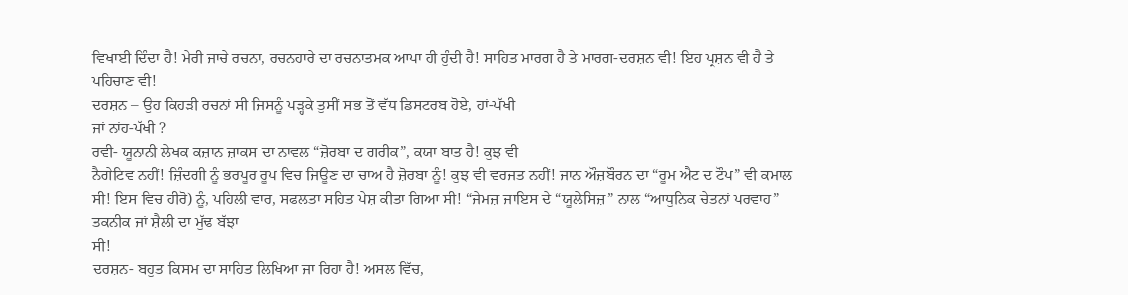ਵਿਖਾਈ ਦਿੰਦਾ ਹੈ! ਮੇਰੀ ਜਾਚੇ ਰਚਨਾ, ਰਚਨਹਾਰੇ ਦਾ ਰਚਨਾਤਮਕ ਆਪਾ ਹੀ ਹੁੰਦੀ ਹੈ! ਸਾਹਿਤ ਮਾਰਗ ਹੈ ਤੇ ਮਾਰਗ-ਦਰਸ਼ਨ ਵੀ! ਇਹ ਪ੍ਰਸ਼ਨ ਵੀ ਹੈ ਤੇ ਪਹਿਚਾਣ ਵੀ!
ਦਰਸ਼ਨ – ਉਹ ਕਿਹੜੀ ਰਚਨਾਂ ਸੀ ਜਿਸਨੂੰ ਪੜ੍ਹਕੇ ਤੁਸੀਂ ਸਭ ਤੋਂ ਵੱਧ ਡਿਸਟਰਬ ਹੋਏ, ਹਾਂ-ਪੱਖੀ
ਜਾਂ ਨਾਂਹ-ਪੱਖੀ ?
ਰਵੀ- ਯੂਨਾਨੀ ਲੇਖਕ ਕਜ਼ਾਨ ਜ਼ਾਕਸ ਦਾ ਨਾਵਲ “ਜ਼ੋਰਬਾ ਦ ਗਰੀਕ”, ਕਯਾ ਬਾਤ ਹੈ! ਕੁਝ ਵੀ
ਨੈਗੇਟਿਵ ਨਹੀਂ! ਜ਼ਿੰਦਗੀ ਨੂੰ ਭਰਪੂਰ ਰੂਪ ਵਿਚ ਜਿਊਣ ਦਾ ਚਾਅ ਹੈ ਜ਼ੋਰਬਾ ਨੂੰ! ਕੁਝ ਵੀ ਵਰਜਤ ਨਹੀਂ! ਜਾਨ ਔਜ਼ਬੌਰਨ ਦਾ “ਰੂਮ ਐਟ ਦ ਟੌਪ” ਵੀ ਕਮਾਲ ਸੀ! ਇਸ ਵਿਚ ਹੀਰੋ) ਨੂੰ, ਪਹਿਲੀ ਵਾਰ, ਸਫਲਤਾ ਸਹਿਤ ਪੇਸ਼ ਕੀਤਾ ਗਿਆ ਸੀ! “ਜੇਮਜ਼ ਜਾਇਸ ਦੇ “ਯੂਲੇਸਿਜ਼” ਨਾਲ “ਆਧੁਨਿਕ ਚੇਤਨਾਂ ਪਰਵਾਹ” ਤਕਨੀਕ ਜਾਂ ਸ਼ੈਲੀ ਦਾ ਮੁੱਢ ਬੱਝਾ
ਸੀ!
ਦਰਸ਼ਨ- ਬਹੁਤ ਕਿਸਮ ਦਾ ਸਾਹਿਤ ਲਿਖਿਆ ਜਾ ਰਿਹਾ ਹੈ! ਅਸਲ ਵਿੱਚ,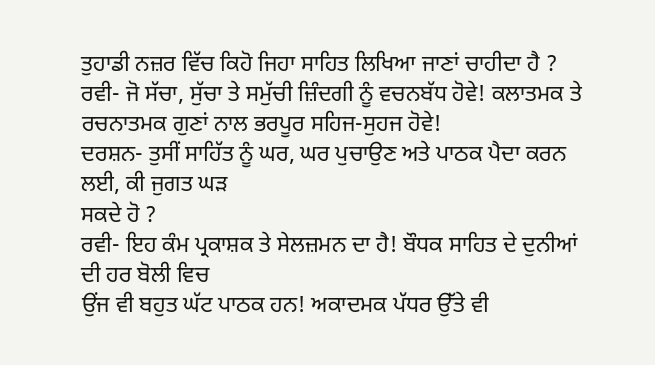ਤੁਹਾਡੀ ਨਜ਼ਰ ਵਿੱਚ ਕਿਹੋ ਜਿਹਾ ਸਾਹਿਤ ਲਿਖਿਆ ਜਾਣਾਂ ਚਾਹੀਦਾ ਹੈ ?
ਰਵੀ- ਜੋ ਸੱਚਾ, ਸੁੱਚਾ ਤੇ ਸਮੁੱਚੀ ਜ਼ਿੰਦਗੀ ਨੂੰ ਵਚਨਬੱਧ ਹੋਵੇ! ਕਲਾਤਮਕ ਤੇ
ਰਚਨਾਤਮਕ ਗੁਣਾਂ ਨਾਲ ਭਰਪੂਰ ਸਹਿਜ-ਸੁਹਜ ਹੋਵੇ!
ਦਰਸ਼ਨ- ਤੁਸੀਂ ਸਾਹਿੱਤ ਨੂੰ ਘਰ, ਘਰ ਪੁਚਾਉਣ ਅਤੇ ਪਾਠਕ ਪੈਦਾ ਕਰਨ ਲਈ, ਕੀ ਜੁਗਤ ਘੜ
ਸਕਦੇ ਹੋ ?
ਰਵੀ- ਇਹ ਕੰਮ ਪ੍ਰਕਾਸ਼ਕ ਤੇ ਸੇਲਜ਼ਮਨ ਦਾ ਹੈ! ਬੌਧਕ ਸਾਹਿਤ ਦੇ ਦੁਨੀਆਂ ਦੀ ਹਰ ਬੋਲੀ ਵਿਚ
ਉਂਜ ਵੀ ਬਹੁਤ ਘੱਟ ਪਾਠਕ ਹਨ! ਅਕਾਦਮਕ ਪੱਧਰ ਉੱਤੇ ਵੀ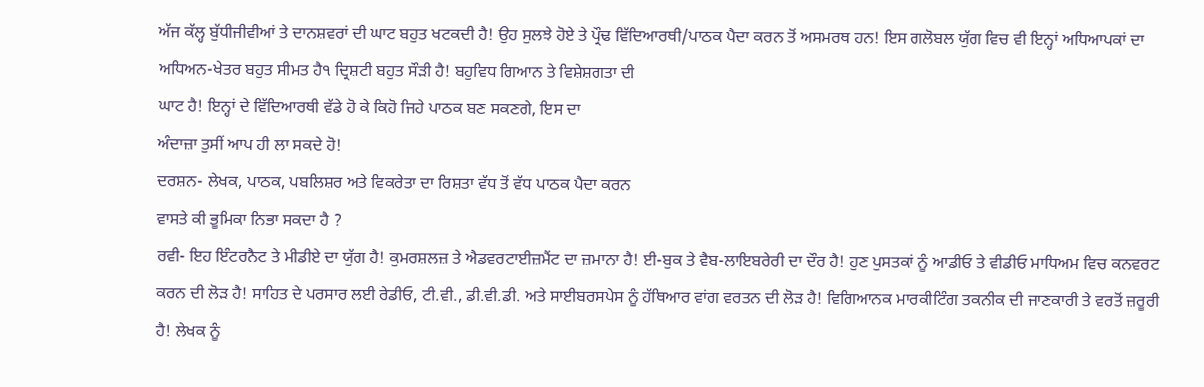ਅੱਜ ਕੱਲ੍ਹ ਬੁੱਧੀਜੀਵੀਆਂ ਤੇ ਦਾਨਸ਼ਵਰਾਂ ਦੀ ਘਾਟ ਬਹੁਤ ਖਟਕਦੀ ਹੈ! ਉਹ ਸੁਲਝੇ ਹੋਏ ਤੇ ਪ੍ਰੌਢ ਵਿੱਦਿਆਰਥੀ/ਪਾਠਕ ਪੈਦਾ ਕਰਨ ਤੋਂ ਅਸਮਰਥ ਹਨ! ਇਸ ਗਲੋਬਲ ਯੁੱਗ ਵਿਚ ਵੀ ਇਨ੍ਹਾਂ ਅਧਿਆਪਕਾਂ ਦਾ ਅਧਿਅਨ-ਖੇਤਰ ਬਹੁਤ ਸੀਮਤ ਹੈ੧ ਦ੍ਰਿਸ਼ਟੀ ਬਹੁਤ ਸੌੜੀ ਹੈ! ਬਹੁਵਿਧ ਗਿਆਨ ਤੇ ਵਿਸ਼ੇਸ਼ਗਤਾ ਦੀ
ਘਾਟ ਹੈ! ਇਨ੍ਹਾਂ ਦੇ ਵਿੱਦਿਆਰਥੀ ਵੱਡੇ ਹੋ ਕੇ ਕਿਹੋ ਜਿਹੇ ਪਾਠਕ ਬਣ ਸਕਣਗੇ, ਇਸ ਦਾ
ਅੰਦਾਜ਼ਾ ਤੁਸੀਂ ਆਪ ਹੀ ਲਾ ਸਕਦੇ ਹੋ!
ਦਰਸ਼ਨ- ਲੇਖਕ, ਪਾਠਕ, ਪਬਲਿਸ਼ਰ ਅਤੇ ਵਿਕਰੇਤਾ ਦਾ ਰਿਸ਼ਤਾ ਵੱਧ ਤੋਂ ਵੱਧ ਪਾਠਕ ਪੈਦਾ ਕਰਨ
ਵਾਸਤੇ ਕੀ ਭੂਮਿਕਾ ਨਿਭਾ ਸਕਦਾ ਹੈ ?
ਰਵੀ- ਇਹ ਇੰਟਰਨੈਟ ਤੇ ਮੀਡੀਏ ਦਾ ਯੁੱਗ ਹੈ! ਕੁਮਰਸ਼ਲਜ਼ ਤੇ ਐਡਵਰਟਾਈਜ਼ਮੈਂਟ ਦਾ ਜ਼ਮਾਨਾ ਹੈ! ਈ-ਬੁਕ ਤੇ ਵੈਬ-ਲਾਇਬਰੇਰੀ ਦਾ ਦੌਰ ਹੈ! ਹੁਣ ਪੁਸਤਕਾਂ ਨੂੰ ਆਡੀਓ ਤੇ ਵੀਡੀਓ ਮਾਧਿਅਮ ਵਿਚ ਕਨਵਰਟ ਕਰਨ ਦੀ ਲੋੜ ਹੈ! ਸਾਹਿਤ ਦੇ ਪਰਸਾਰ ਲਈ ਰੇਡੀਓ, ਟੀ.ਵੀ., ਡੀ.ਵੀ.ਡੀ. ਅਤੇ ਸਾਈਬਰਸਪੇਸ ਨੂੰ ਹੱਥਿਆਰ ਵਾਂਗ ਵਰਤਨ ਦੀ ਲੋੜ ਹੈ! ਵਿਗਿਆਨਕ ਮਾਰਕੀਟਿੰਗ ਤਕਨੀਕ ਦੀ ਜਾਣਕਾਰੀ ਤੇ ਵਰਤੋਂ ਜ਼ਰੂਰੀ ਹੈ! ਲੇਖਕ ਨੂੰ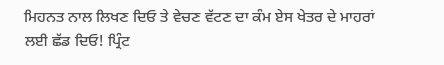ਮਿਹਨਤ ਨਾਲ ਲਿਖਣ ਦਿਓ ਤੇ ਵੇਚਣ ਵੱਟਣ ਦਾ ਕੰਮ ਏਸ ਖੇਤਰ ਦੇ ਮਾਹਰਾਂ ਲਈ ਛੱਡ ਦਿਓ! ਪ੍ਰਿੰਟ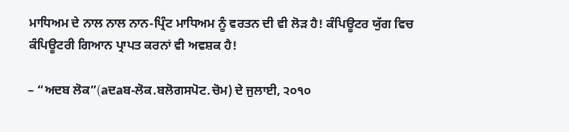ਮਾਧਿਅਮ ਦੇ ਨਾਲ ਨਾਲ ਨਾਨ-ਪ੍ਰਿੰਟ ਮਾਧਿਅਮ ਨੂੰ ਵਰਤਨ ਦੀ ਵੀ ਲੋੜ ਹੈ! ਕੰਪਿਊਟਰ ਯੁੱਗ ਵਿਚ ਕੰਪਿਊਟਰੀ ਗਿਆਨ ਪ੍ਰਾਪਤ ਕਰਨਾਂ ਵੀ ਅਵਸ਼ਕ ਹੈ!

– “ਅਦਬ ਲੋਕ”(aਦaਬ-ਲੋਕ.ਬਲੋਗਸਪੋਟ.ਚੋਮ) ਦੇ ਜੁਲਾਈ, ੨੦੧੦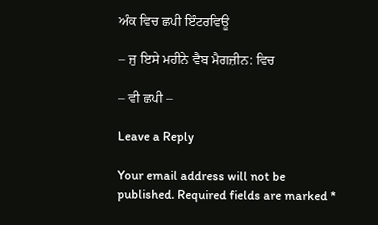ਅੰਕ ਵਿਚ ਛਪੀ ਇੰਟਰਵਿਊ

– ਜੁ ਇਸੇ ਮਹੀਨੇ ਵੈਬ ਮੈਗਜ਼ੀਨ: ਵਿਚ

– ਵੀ ਛਪੀ –

Leave a Reply

Your email address will not be published. Required fields are marked *